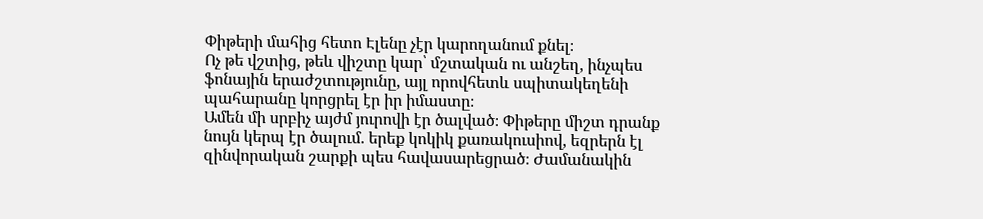Փիթերի մահից հետո Էլենը չէր կարողանում քնել։
Ոչ թե վշտից, թեև վիշտը կար՝ մշտական ու անշեղ, ինչպես ֆոնային երաժշտությունը, այլ որովհետև սպիտակեղենի պահարանը կորցրել էր իր իմաստը։
Ամեն մի սրբիչ այժմ յուրովի էր ծալված։ Փիթերը միշտ դրանք նույն կերպ էր ծալում. երեք կոկիկ քառակուսիով, եզրերն էլ զինվորական շարքի պես հավասարեցրած։ Ժամանակին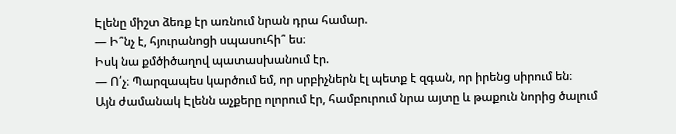Էլենը միշտ ձեռք էր առնում նրան դրա համար.
— Ի՞նչ է, հյուրանոցի սպասուհի՞ ես։
Իսկ նա քմծիծաղով պատասխանում էր.
— Ո՛չ։ Պարզապես կարծում եմ, որ սրբիչներն էլ պետք է զգան, որ իրենց սիրում են։
Այն ժամանակ Էլենն աչքերը ոլորում էր, համբուրում նրա այտը և թաքուն նորից ծալում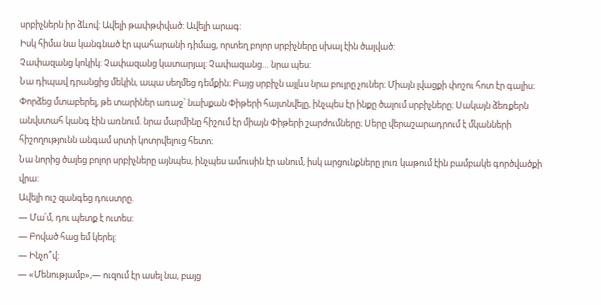սրբիչներն իր ձևով: Ավելի թափթփված: Ավելի արագ:
Իսկ հիմա նա կանգնած էր պահարանի դիմաց, որտեղ բոլոր սրբիչները սխալ էին ծալված:
Չափազանց կոկիկ: Չափազանց կատարյալ: Չափազանց… նրա պես:
Նա դիպավ դրանցից մեկին, ապա սեղմեց դեմքին։ Բայց սրբիչն այլևս նրա բույրը չուներ։ Միայն լվացքի փոշու հոտ էր գալիս։ Փորձեց մտաբերել, թե տարիներ առաջ՝ նախքան Փիթերի հայտնվելը, ինչպես էր ինքը ծալում սրբիչները։ Սակայն ձեռքերն անվստահ կանգ էին առնում. նրա մարմինը հիշում էր միայն Փիթերի շարժումները։ Սերը վերաշարադրում է մկանների հիշողությունն անգամ սրտի կոտրվելուց հետո։
Նա նորից ծալեց բոլոր սրբիչները այնպես, ինչպես ամուսին էր անում, իսկ արցունքները լուռ կաթում էին բամբակե գործվածքի վրա:
Ավելի ուշ զանգեց դուստրը.
— Մա՛մ, դու պետք է ուտես:
— Բոված հաց եմ կերել:
— Ինչո՞վ:
— «Մենությամբ»,— ուզում էր ասել նա, բայց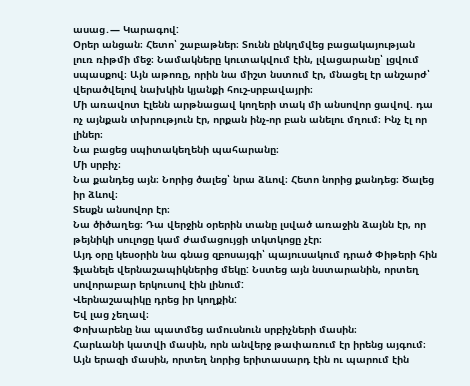ասաց․— Կարագով:
Օրեր անցան։ Հետո՝ շաբաթներ։ Տունն ընկղմվեց բացակայության լուռ ռիթմի մեջ։ Նամակները կուտակվում էին, լվացարանը՝ լցվում սպասքով։ Այն աթոռը, որին նա միշտ նստում էր, մնացել էր անշարժ՝ վերածվելով նախկին կյանքի հուշ-սրբավայրի։
Մի առավոտ Էլենն արթնացավ կողերի տակ մի անսովոր ցավով. դա ոչ այնքան տխրություն էր, որքան ինչ-որ բան անելու մղում։ Ինչ էլ որ լիներ։
Նա բացեց սպիտակեղենի պահարանը։
Մի սրբիչ։
Նա քանդեց այն։ Նորից ծալեց՝ նրա ձևով։ Հետո նորից քանդեց։ Ծալեց իր ձևով։
Տեսքն անսովոր էր։
Նա ծիծաղեց։ Դա վերջին օրերին տանը լսված առաջին ձայնն էր, որ թեյնիկի սուլոցը կամ ժամացույցի տկտկոցը չէր։
Այդ օրը կեսօրին նա գնաց զբոսայգի՝ պայուսակում դրած Փիթերի հին ֆլանելե վերնաշապիկներից մեկը: Նստեց այն նստարանին, որտեղ սովորաբար երկուսով էին լինում:
Վերնաշապիկը դրեց իր կողքին:
Եվ լաց չեղավ։
Փոխարենը նա պատմեց ամուսնուն սրբիչների մասին։
Հարևանի կատվի մասին, որն անվերջ թափառում էր իրենց այգում։
Այն երազի մասին, որտեղ նորից երիտասարդ էին ու պարում էին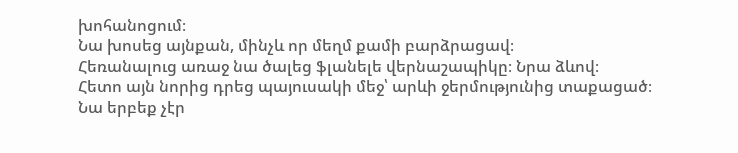խոհանոցում։
Նա խոսեց այնքան, մինչև որ մեղմ քամի բարձրացավ։
Հեռանալուց առաջ նա ծալեց ֆլանելե վերնաշապիկը։ Նրա ձևով։
Հետո այն նորից դրեց պայուսակի մեջ՝ արևի ջերմությունից տաքացած։
Նա երբեք չէր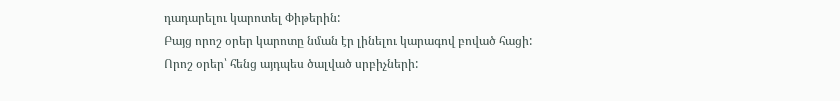դադարելու կարոտել Փիթերին:
Բայց որոշ օրեր կարոտը նման էր լինելու կարագով բոված հացի:
Որոշ օրեր՝ հենց այդպես ծալված սրբիչների: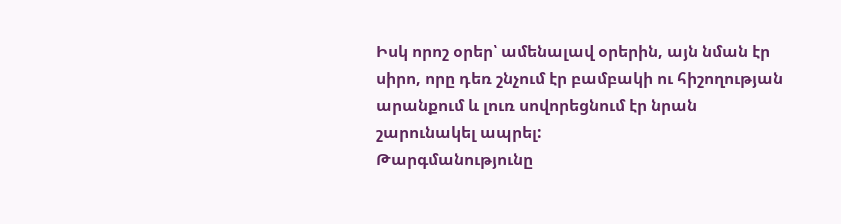Իսկ որոշ օրեր՝ ամենալավ օրերին, այն նման էր սիրո, որը դեռ շնչում էր բամբակի ու հիշողության արանքում և լուռ սովորեցնում էր նրան շարունակել ապրել:
Թարգմանությունը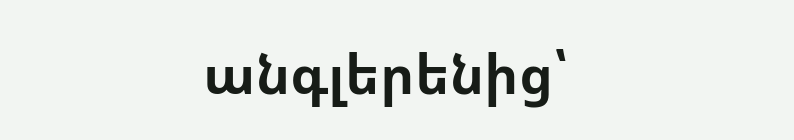անգլերենից՝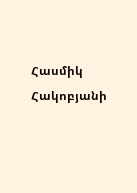Հասմիկ Հակոբյանի